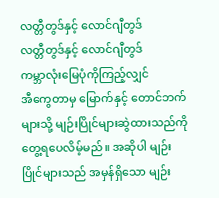လတ္တီတွဒ်နှင့် လောင်ဂျီတွဒ်
လတ္တီတွဒ်နှင့် လောင်ဂျီတွဒ်
ကမ္ဘာလုံးမြေပုံကိုကြည့်လျှင်
အီကွေတာမှ မြောက်နှင့် တောင်ဘက်များသို့ မျဉ်းပြိုင်များဆွဲထားသည်ကို
တွေ့ရပေလိမ့်မည်။ အဆိုပါ မျဉ်းပြိုင်များသည် အမှန်ရှိသော မျဉ်း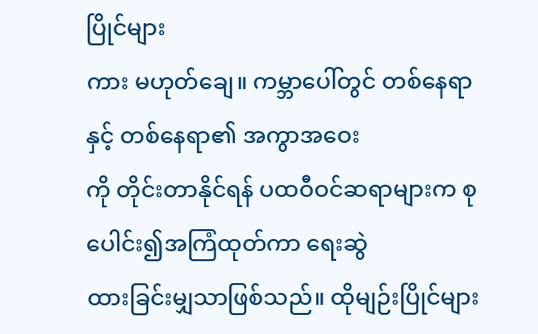ပြိုင်များ
ကား မဟုတ်ချေ။ ကမ္ဘာပေါ်တွင် တစ်နေရာနှင့် တစ်နေရာ၏ အကွာအဝေး
ကို တိုင်းတာနိုင်ရန် ပထဝီဝင်ဆရာများက စုပေါင်း၍အကြံထုတ်ကာ ရေးဆွဲ
ထားခြင်းမျှသာဖြစ်သည်။ ထိုမျဉ်းပြိုင်များ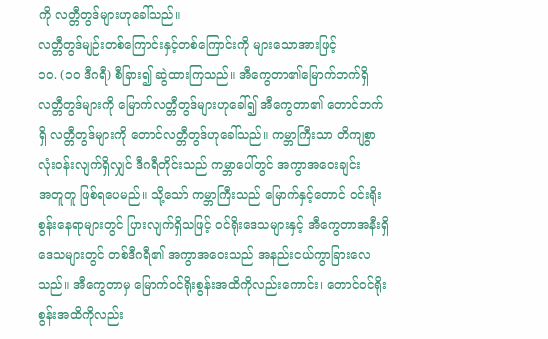ကို လတ္တီတွဒ်များဟုခေါ်သည်။
လတ္တီတွဒ်မျဉ်းတစ်ကြောင်းနှင့်တစ်ကြောင်းကို များသောအားဖြင့်
၁ဝ. (၁ဝ ဒီဂရီ) စီခြား၍ ဆွဲထားကြသည်။ အီကွေတာ၏မြောက်ဘက်ရှိ
လတ္တီတွဒ်များကို မြောက်လတ္တီတွဒ်များဟုခေါ်၍ အီကွေတာ၏ တောင်ဘက်
ရှိ လတ္တီတွဒ်များကို တောင်လတ္တီတွဒ်ဟုခေါ်သည်။ ကမ္ဘာကြီးသာ တိကျစွာ
လုံးဝန်းလျက်ရှိလျှင် ဒီဂရီတိုင်းသည် ကမ္ဘာပေါ်တွင် အကွာအဝေးချင်း
အတူတူ ဖြစ်ရပေမည်။ သို့သော် ကမ္ဘာကြီးသည် မြောက်နှင့်တောင် ဝင်းရိုး
စွန်းနေရာများတွင် ပြားလျက်ရှိသဖြင့် ဝင်ရိုးဒေသများနှင့် အီကွေတာအနီးရှိ
ဒေသများတွင် တစ်ဒီဂရီ၏ အကွာအဝေးသည် အနည်းငယ်ကွာခြားလေ
သည်။ အီကွေတာမှ မြောက်ဝင်ရိုးစွန်းအထိကိုလည်းကောင်း၊ တောင်ဝင်ရိုး
စွန်းအထိကိုလည်း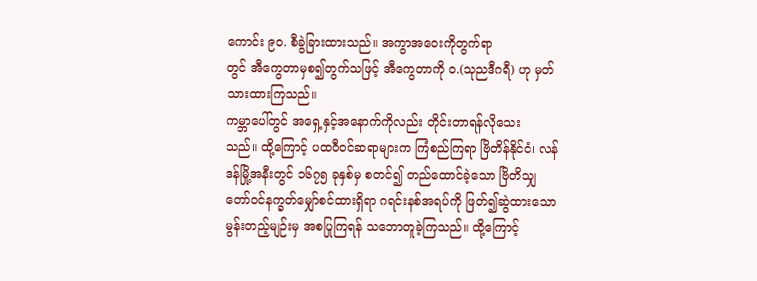ကောင်း ၉ဝ. စီခွဲခြားထားသည်။ အကွာအဝေးကိုတွက်ရာ
တွင် အီကွေတာမှစ၍တွက်သဖြင့် အီကွေတာကို ဝ.(သုညဒီဂရီ) ဟု မှတ်
သားထားကြသည်။
ကမ္ဘာပေါ်တွင် အရှေ့နှင့်အနောက်ကိုလည်း တိုင်းတာရန်လိုသေး
သည်။ ထို့ကြောင့် ပထဝီဝင်ဆရာများက ကြံစည်ကြရာ ဗြိတိန်နိုင်ငံ၊ လန်
ဒန်မြို့အနီးတွင် ၁၆၇၅ ခုနှစ်မှ စတင်၍ တည်ထောင်ခဲ့သော ဗြိတိသျှ
တော်ဝင်နက္ခတ်မျှော်စင်ထားရှိရာ ဂရင်းနစ်အရပ်ကို ဖြတ်၍ဆွဲထားသော
မွန်းတည့်မျဉ်းမှ အစပြုကြရန် သဘောတူခဲ့ကြသည်။ ထို့ကြောင့်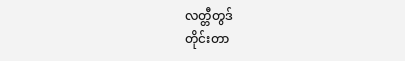လတ္တီတွဒ်
တိုင်းတာ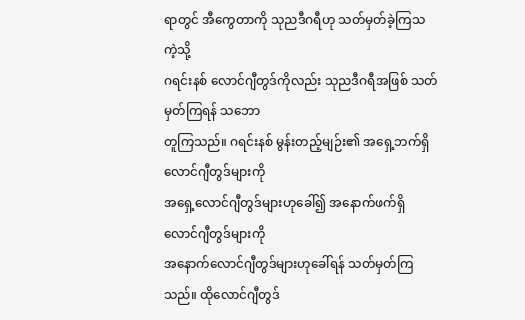ရာတွင် အီကွေတာကို သုညဒီဂရီဟု သတ်မှတ်ခဲ့ကြသကဲ့သို့
ဂရင်းနစ် လောင်ဂျီတွဒ်ကိုလည်း သုညဒီဂရီအဖြစ် သတ်မှတ်ကြရန် သဘော
တူကြသည်။ ဂရင်းနစ် မွန်းတည့်မျဉ်း၏ အရှေ့ဘက်ရှိ လောင်ဂျီတွဒ်များကို
အရှေ့လောင်ဂျီတွဒ်များဟုခေါ်၍ အနောက်ဖက်ရှိ လောင်ဂျီတွဒ်များကို
အနောက်လောင်ဂျီတွဒ်များဟုခေါ်ရန် သတ်မှတ်ကြသည်။ ထိုလောင်ဂျီတွဒ်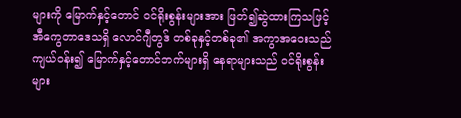များကို မြောက်နှင့်တောင် ဝင်ရိုးစွန်းများအား ဖြတ်၍ဆွဲထားကြသဖြင့်
အီကွေတာဒေသရှိ လောင်ဂျီတွဒ် တစ်ခုနှင့်တစ်ခု၏ အကွာအဝေးသည်
ကျယ်ဝန်း၍ မြောက်နှင့်တောင်ဘက်များရှိ နေရာများသည် ဝင်ရိုးစွန်းများ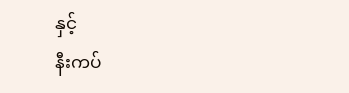နှင့်
နီးကပ်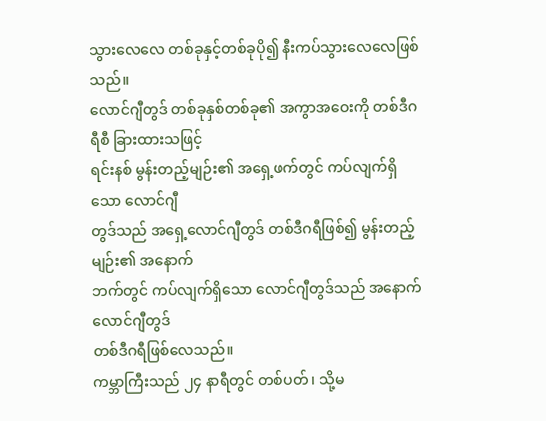သွားလေလေ တစ်ခုနှင့်တစ်ခုပို၍ နီးကပ်သွားလေလေဖြစ်သည်။
လောင်ဂျီတွဒ် တစ်ခုနှစ်တစ်ခု၏ အကွာအဝေးကို တစ်ဒီဂရီစီ ခြားထားသဖြင့်
ရင်းနစ် မွန်းတည့်မျဉ်း၏ အရှေ့ဖက်တွင် ကပ်လျက်ရှိသော လောင်ဂျီ
တွဒ်သည် အရှေ့လောင်ဂျီတွဒ် တစ်ဒီဂရီဖြစ်၍ မွန်းတည့်မျဉ်း၏ အနောက်
ဘက်တွင် ကပ်လျက်ရှိသော လောင်ဂျီတွဒ်သည် အနောက်လောင်ဂျီတွဒ်
တစ်ဒီဂရီဖြစ်လေသည်။
ကမ္ဘာကြီးသည် ၂၄ နာရီတွင် တစ်ပတ်၊ သို့မ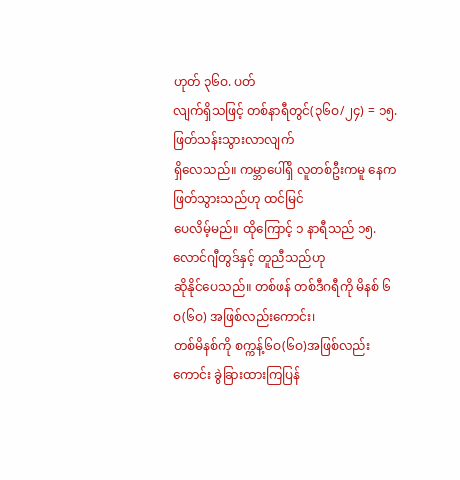ဟုတ် ၃၆ဝ. ပတ်
လျက်ရှိသဖြင့် တစ်နာရီတွင်(၃၆ဝ/၂၄) = ၁၅. ဖြတ်သန်းသွားလာလျက်
ရှိလေသည်။ ကမ္ဘာပေါ်ရှိ လူတစ်ဦးကမူ နေက ဖြတ်သွားသည်ဟု ထင်မြင်
ပေလိမ့်မည်။ ထိုကြောင့် ၁ နာရီသည် ၁၅. လောင်ဂျီတွဒ်နှင့် တူညီသည်ဟု
ဆိုနိုင်ပေသည်။ တစ်ဖန် တစ်ဒီဂရီကို မိနစ် ၆ဝ(၆ဝ) အဖြစ်လည်းကောင်း၊
တစ်မိနစ်ကို စက္ကန့်၆ဝ(၆ဝ)အဖြစ်လည်းကောင်း ခွဲခြားထားကြပြန်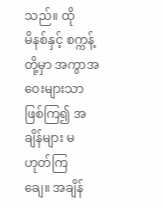သည်။ ထို
မိနစ်နှင့် စက္ကန့်တို့မှာ အကွာအဝေးများသာဖြစ်ကြ၍ အချိန်များ မဟုတ်ကြ
ချေ။ အချိန်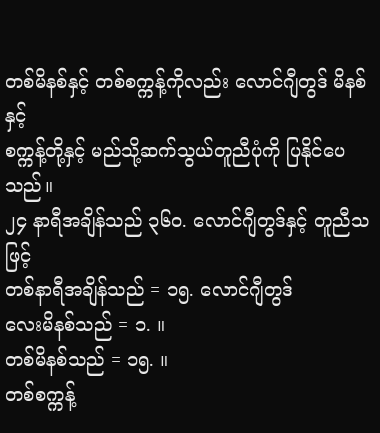တစ်မိနစ်နှင့် တစ်စက္ကန့်ကိုလည်း လောင်ဂျီတွဒ် မိနစ်နှင့်
စက္ကန့်တို့နှင့် မည်သို့ဆက်သွယ်တူညီပုံကို ပြနိုင်ပေသည်။
၂၄ နာရီအချိန်သည် ၃၆ဝ. လောင်ဂျီတွဒ်နှင့် တူညီသဖြင့်
တစ်နာရီအချိန်သည် = ၁၅. လောင်ဂျီတွဒ်
လေးမိနစ်သည် = ၁. ။
တစ်မိနစ်သည် = ၁၅. ။
တစ်စက္ကန့်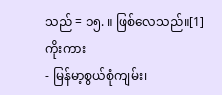သည် = ၁၅. ။ ဖြစ်လေသည်။[1]
ကိုးကား
- မြန်မာ့စွယ်စုံကျမ်း၊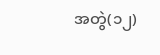အတွဲ(၁၂)